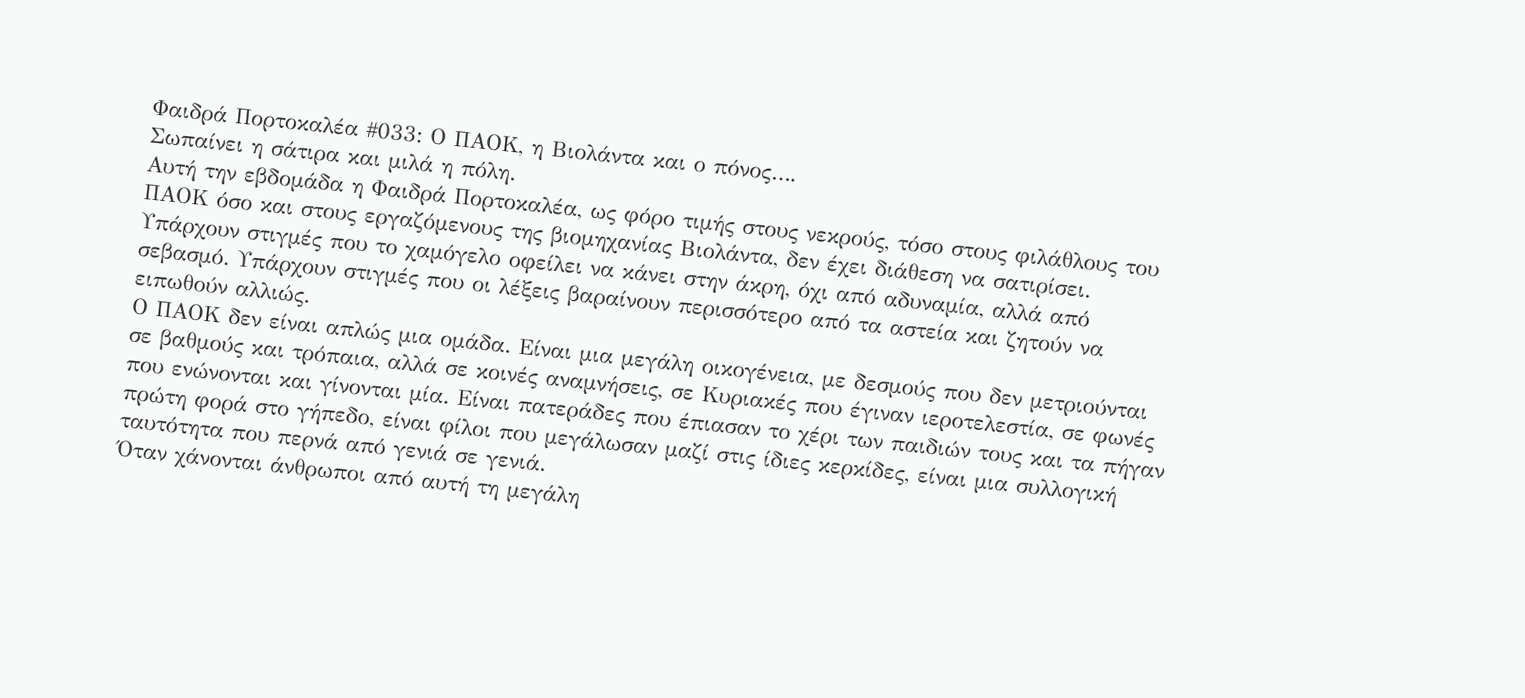Φαιδρά Πορτοκαλέα #033: Ο ΠΑΟΚ, η Βιολάντα και ο πόνος….
Σωπαίνει η σάτιρα και μιλά η πόλη.
Αυτή την εβδομάδα η Φαιδρά Πορτοκαλέα, ως φόρο τιμής στους νεκρούς, τόσο στους φιλάθλους του ΠΑΟΚ όσο και στους εργαζόμενους της βιομηχανίας Βιολάντα, δεν έχει διάθεση να σατιρίσει. Υπάρχουν στιγμές που το χαμόγελο οφείλει να κάνει στην άκρη, όχι από αδυναμία, αλλά από σεβασμό. Υπάρχουν στιγμές που οι λέξεις βαραίνουν περισσότερο από τα αστεία και ζητούν να ειπωθούν αλλιώς.
Ο ΠΑΟΚ δεν είναι απλώς μια ομάδα. Είναι μια μεγάλη οικογένεια, με δεσμούς που δεν μετριούνται σε βαθμούς και τρόπαια, αλλά σε κοινές αναμνήσεις, σε Κυριακές που έγιναν ιεροτελεστία, σε φωνές που ενώνονται και γίνονται μία. Είναι πατεράδες που έπιασαν το χέρι των παιδιών τους και τα πήγαν πρώτη φορά στο γήπεδο, είναι φίλοι που μεγάλωσαν μαζί στις ίδιες κερκίδες, είναι μια συλλογική ταυτότητα που περνά από γενιά σε γενιά.
Όταν χάνονται άνθρωποι από αυτή τη μεγάλη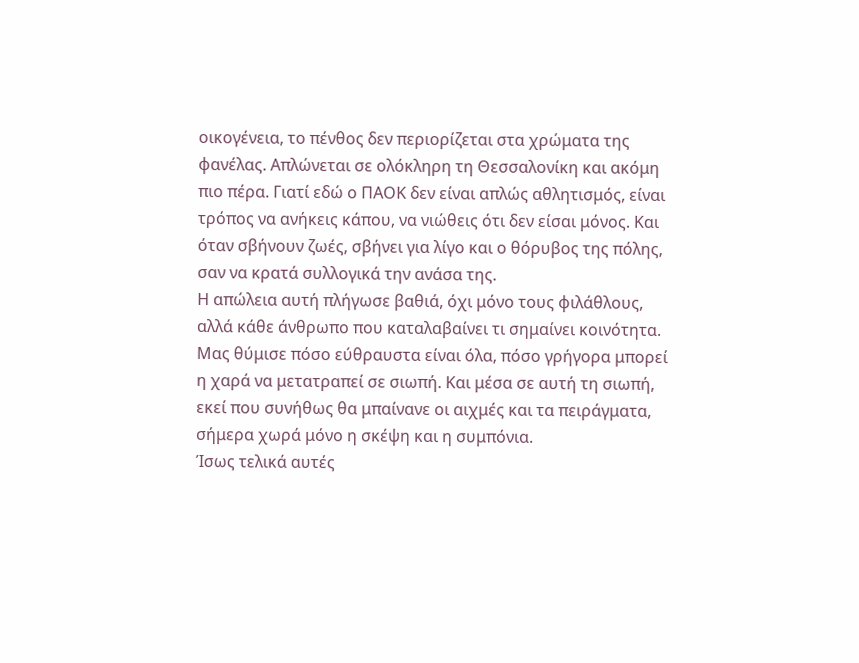οικογένεια, το πένθος δεν περιορίζεται στα χρώματα της φανέλας. Απλώνεται σε ολόκληρη τη Θεσσαλονίκη και ακόμη πιο πέρα. Γιατί εδώ ο ΠΑΟΚ δεν είναι απλώς αθλητισμός, είναι τρόπος να ανήκεις κάπου, να νιώθεις ότι δεν είσαι μόνος. Και όταν σβήνουν ζωές, σβήνει για λίγο και ο θόρυβος της πόλης, σαν να κρατά συλλογικά την ανάσα της.
Η απώλεια αυτή πλήγωσε βαθιά, όχι μόνο τους φιλάθλους, αλλά κάθε άνθρωπο που καταλαβαίνει τι σημαίνει κοινότητα. Μας θύμισε πόσο εύθραυστα είναι όλα, πόσο γρήγορα μπορεί η χαρά να μετατραπεί σε σιωπή. Και μέσα σε αυτή τη σιωπή, εκεί που συνήθως θα μπαίνανε οι αιχμές και τα πειράγματα, σήμερα χωρά μόνο η σκέψη και η συμπόνια.
Ίσως τελικά αυτές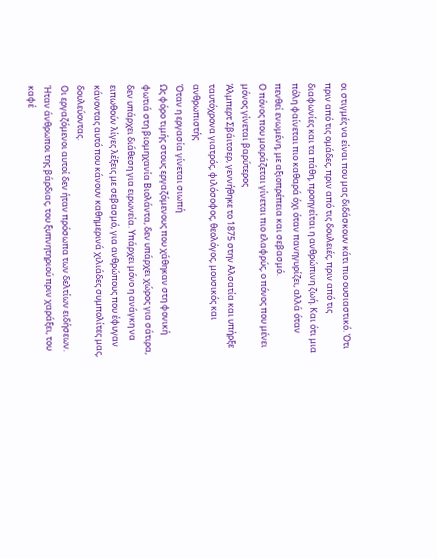οι στιγμές να είναι που μας διδάσκουν κάτι πιο ουσιαστικό. Ότι πριν από τις ομάδες, πριν από τις δουλειές, πριν από τις διαφωνίες και τα πάθη, προηγείται η ανθρώπινη ζωή. Και ότι μια πόλη φαίνεται πιο καθαρά όχι όταν πανηγυρίζει, αλλά όταν πενθεί ενωμένη, με αξιοπρέπεια και σεβασμό.
Ο πόνος που μοιράζεται γίνεται πιο ελαφρύς, ο πόνος που μένει μόνος γίνεται βαρύτερος
Άλμπερτ Σβάιτσερ, γεννήθηκε το 1875 στην Αλσατία και υπήρξε ταυτόχρονα γιατρός, φιλόσοφος, θεολόγος, μουσικός και ανθρωπιστής
Όταν η εργασία γίνεται σιωπή
Ως φόρο τιμής στους εργαζόμενους που χάθηκαν στη φονική φωτιά στη βιομηχανία Βιολάντα, δεν υπάρχει χώρος για σάτιρα, δεν υπάρχει διάθεση για ειρωνεία. Υπάρχει μόνο η ανάγκη να ειπωθούν λίγες λέξεις με σεβασμό, για ανθρώπους που έφυγαν κάνοντας αυτό που κάνουν καθημερινά χιλιάδες συμπολίτες μας, δουλεύοντας.
Οι εργαζόμενοι αυτοί δεν ήταν πρόσωπα των δελτίων ειδήσεων. Ήταν άνθρωποι της βάρδιας, του ξυπνητηριού πριν χαράξει, του καφέ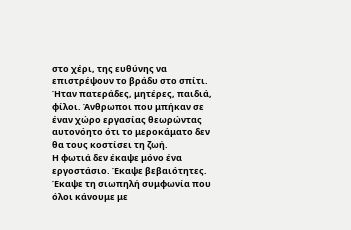στο χέρι, της ευθύνης να επιστρέψουν το βράδυ στο σπίτι. Ήταν πατεράδες, μητέρες, παιδιά, φίλοι. Άνθρωποι που μπήκαν σε έναν χώρο εργασίας θεωρώντας αυτονόητο ότι το μεροκάματο δεν θα τους κοστίσει τη ζωή.
Η φωτιά δεν έκαψε μόνο ένα εργοστάσιο. Έκαψε βεβαιότητες. Έκαψε τη σιωπηλή συμφωνία που όλοι κάνουμε με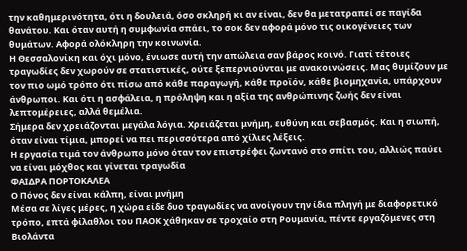την καθημερινότητα, ότι η δουλειά, όσο σκληρή κι αν είναι, δεν θα μετατραπεί σε παγίδα θανάτου. Και όταν αυτή η συμφωνία σπάει, το σοκ δεν αφορά μόνο τις οικογένειες των θυμάτων. Αφορά ολόκληρη την κοινωνία.
Η Θεσσαλονίκη και όχι μόνο, ένιωσε αυτή την απώλεια σαν βάρος κοινό. Γιατί τέτοιες τραγωδίες δεν χωρούν σε στατιστικές, ούτε ξεπερνιούνται με ανακοινώσεις. Μας θυμίζουν με τον πιο ωμό τρόπο ότι πίσω από κάθε παραγωγή, κάθε προϊόν, κάθε βιομηχανία, υπάρχουν άνθρωποι. Και ότι η ασφάλεια, η πρόληψη και η αξία της ανθρώπινης ζωής δεν είναι λεπτομέρειες, αλλά θεμέλια.
Σήμερα δεν χρειάζονται μεγάλα λόγια. Χρειάζεται μνήμη, ευθύνη και σεβασμός. Και η σιωπή, όταν είναι τίμια, μπορεί να πει περισσότερα από χίλιες λέξεις.
Η εργασία τιμά τον άνθρωπο μόνο όταν τον επιστρέφει ζωντανό στο σπίτι του, αλλιώς παύει να είναι μόχθος και γίνεται τραγωδία
ΦΑΙΔΡΑ ΠΟΡΤΟΚΑΛΕΑ
Ο Πόνος δεν είναι κάλπη, είναι μνήμη
Μέσα σε λίγες μέρες, η χώρα είδε δυο τραγωδίες να ανοίγουν την ίδια πληγή με διαφορετικό τρόπο, επτά φίλαθλοι του ΠΑΟΚ χάθηκαν σε τροχαίο στη Ρουμανία, πέντε εργαζόμενες στη Βιολάντα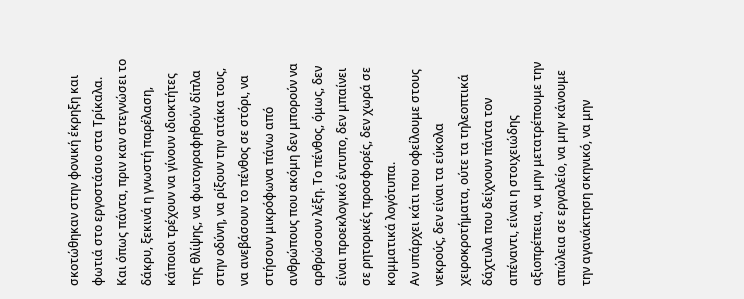σκοτώθηκαν στην φονική έκρηξη και φωτιά στο εργοστάσιο στα Τρίκαλα.
Και όπως πάντα, πριν καν στεγνώσει το δάκρυ, ξεκινά η γνωστή παρέλαση, κάποιοι τρέχουν να γίνουν ιδιοκτήτες της θλίψης, να φωτογραφηθούν δίπλα στην οδύνη, να ρίξουν την ατάκα τους, να ανεβάσουν το πένθος σε στόρι, να στήσουν μικρόφωνα πάνω από ανθρώπους που ακόμη δεν μπορούν να αρθρώσουν λέξη. Το πένθος, όμως, δεν είναι προεκλογικό έντυπο, δεν μπαίνει σε ρητορικές προσφορές, δεν χωρά σε κομματικά λογότυπα.
Αν υπάρχει κάτι που οφείλουμε στους νεκρούς, δεν είναι τα εύκολα χειροκροτήματα, ούτε τα τηλεοπτικά δάχτυλα που δείχνουν πάντα τον απέναντι, είναι η στοιχειώδης αξιοπρέπεια, να μην μετατρέπουμε την απώλεια σε εργαλείο, να μην κάνουμε την αγανάκτηση σκηνικό, να μην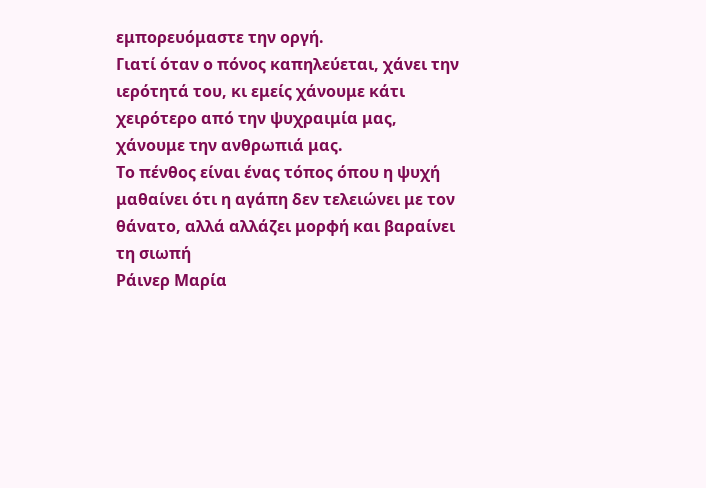εμπορευόμαστε την οργή.
Γιατί όταν ο πόνος καπηλεύεται, χάνει την ιερότητά του, κι εμείς χάνουμε κάτι χειρότερο από την ψυχραιμία μας, χάνουμε την ανθρωπιά μας.
Το πένθος είναι ένας τόπος όπου η ψυχή μαθαίνει ότι η αγάπη δεν τελειώνει με τον θάνατο, αλλά αλλάζει μορφή και βαραίνει τη σιωπή
Ράινερ Μαρία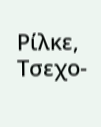Ρίλκε, Τσεχο-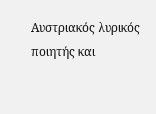Αυστριακός λυρικός ποιητής και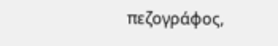πεζογράφος,